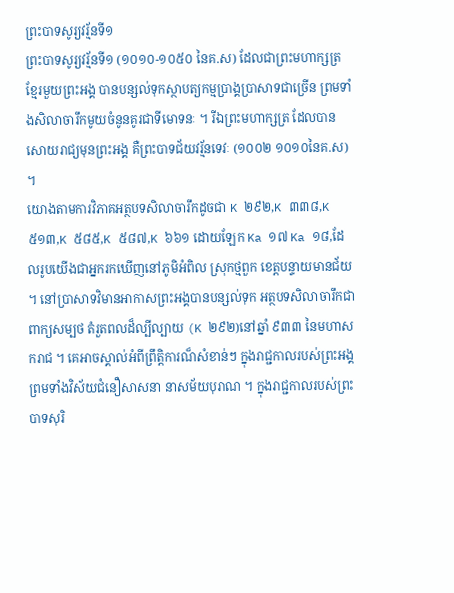ព្រះបាទសូរ្យវរ្ម័នទី១
ព្រះបាទសូរ្យវរ្ម័នទី១ (១០១០-១០៥០ នៃគ.ស) ដែលជាព្រះមហាក្សត្រខ្មែរមួយព្រះអង្គ បានបន្សល់ទុកស្ថាបត្យកម្មប្រាង្គប្រាសាទជាច្រើន ព្រមទាំងសិលាចារឹកមូយចំនូនគូរជាទីមោទនៈ ។ រីឯព្រះមហាក្សត្រ ដែលបានសោយរាជ្យមុនព្រះអង្គ គឺព្រះបាទជ័យវរ្ម័នទេវៈ (១០០២ ១០១០នៃគ.ស) ។
យោងតាមការវិភាគអត្ថបទសិលាចារឹកដូចជា K ២៩២,K ៣៣៨,K ៥១៣,K ៥៨៥,K ៥៨៧,K ៦៦១ ដោយឡែក Ka ១៧ Ka ១៨,ដែលរូបយើងជាអ្នករកឃើញនៅភូមិអំពិល ស្រុកថ្មពួក ខេត្តបន្ទាយមានជ័យ ។ នៅប្រាសាទវិមានអាកាសព្រះអង្គបានបន្សល់ទុក អត្ថបទសិលាចារឹកជាពាក្យសម្បថ តំរួតពលដ៏ល្បីល្បាយ (K ២៩២)នៅឆ្នាំ ៩៣៣ នៃមហាសករាជ ។ គេអាចស្គាល់អំពីព្រឹត្តិការណ៏សំខាន់ៗ ក្នុងរាជ្ជកាលរបស់ព្រះអង្គ ព្រមទាំងវិស័យជំនឿសាសនា នាសម័យបុរាណ ។ ក្នុងរាជ្ជកាលរបស់ព្រះបាទសុរិ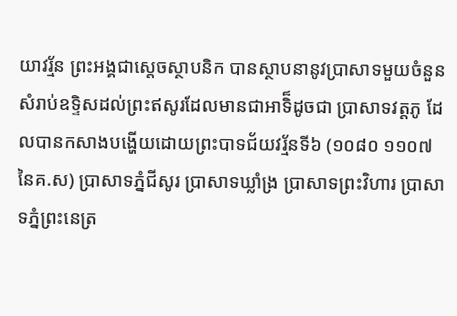យាវរ្ម័ន ព្រះអង្គជាស្តេចស្ថាបនិក បានស្ថាបនានូវប្រាសាទមួយចំនួន សំរាប់ឧទ្ទិសដល់ព្រះឥសូរដែលមានជាអាទិ៏ដូចជា ប្រាសាទវត្តភូ ដែលបានកសាងបង្ហើយដោយព្រះបាទជ័យវរ្ម័នទី៦ (១០៨០ ១១០៧នៃគ.ស) ប្រាសាទភ្នំជីសូរ ប្រាសាទឃ្លាំង្រ ប្រាសាទព្រះវិហារ ប្រាសាទភ្នំព្រះនេត្រ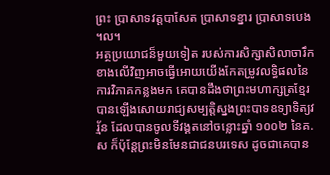ព្រះ បា្រសាទវត្តបាសែត ប្រាសាទខ្នារ បា្រសាទបេង ។ល។
អត្ថប្រយោជន៏មួយទៀត របស់ការសិក្សាសិលាចារឹក ខាងលើវិញអាចធ្វើអោយយើងកែតម្រូវលទ្ធិផលនៃការវិភាគកន្លងមក គេបានដឹងថាព្រះមហាក្សត្រខ្មែរបានឡើងសោយរាជ្យសម្បត្តិស្នងព្រះបាទឧទ្យាទិត្យវរ្ម័ន ដែលបានចូលទីវង្គតនៅចន្លោះឆ្នាំ ១០០២ នៃគ.ស ក៏ប៉ុន្តែព្រះមិនមែនជាជនបរទេស ដូចជាគេបាន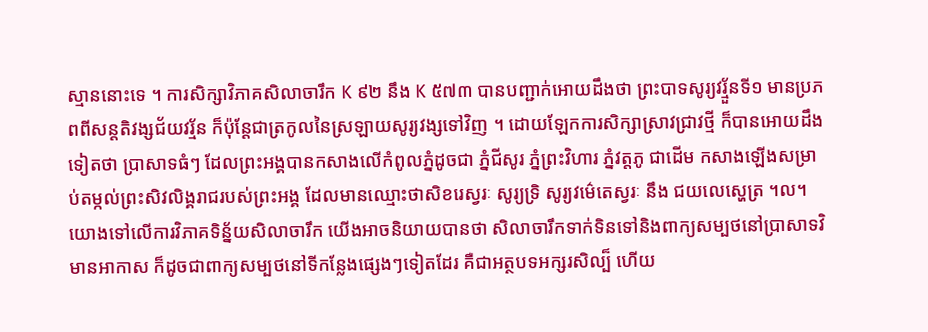ស្មាននោះទេ ។ ការសិក្សាវិភាគសិលាចារឹក K ៩២ នឹង K ៥៧៣ បានបញ្ជាក់អោយដឹងថា ព្រះបាទសូរ្យវរ្មួ័នទី១ មានប្រភពពីសន្តតិវង្សជ័យវរ្ម័ន ក៏ប៉ុនែ្តជាត្រកូលនៃស្រឡាយសូរ្យវង្សទៅវិញ ។ ដោយឡែកការសិក្សាស្រាវជ្រាវថ្មី ក៏បានអោយដឹងទៀតថា បា្រសាទធំៗ ដែលព្រះអង្គបានកសាងលើកំពូលភ្នំដូចជា ភ្នំជីសូរ ភ្នំព្រះវិហារ ភ្នំវត្តភូ ជាដើម កសាងឡើងសម្រាប់តម្កល់ព្រះសិវលិង្គរាជរបស់ព្រះអង្គ ដែលមានឈ្មោះថាសិខរេស្វរៈ សូរ្យទ្រិ សូរ្យវម៌េតេស្វរៈ នឹង ជយលេស្ហេត្រ ។ល។
យោងទៅលើការវិភាគទិន្ន័យសិលាចារឹក យើងអាចនិយាយបានថា សិលាចារឹកទាក់ទិនទៅនិងពាក្យសម្បថនៅប្រាសាទវិមានអាកាស ក៏ដូចជាពាក្យសម្បថនៅទីកន្លែងផ្សេងៗទៀតដែរ គឺជាអត្ថបទអក្សរសិល្ប៏ ហើយ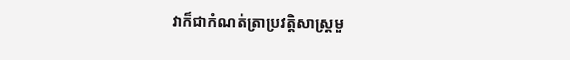វាក៏ជាកំណត់ត្រាប្រវត្តិសាស្រ្តមួ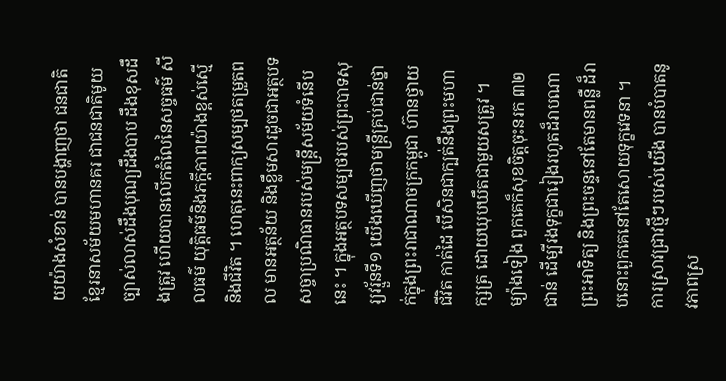យយ៉ាងសំខាន់ បានបង្ហាញថា ជនជាតិខ្មែរនាសម័យមហានគរ ជាជនជាតិមូយច្បាស់លាស់ដឹងបុណ្យដឹងបាប ដឹងខុសដឹងត្រូវ ហើយបានលើកតំលៃនៃសច្ចធម៌ សីលធម៌ យុត្តិធម៌និងភក្តីភាពយ៉ាងខ្ពស់ស្មើនិងជីវិត ។ ហេតុនេះពាក្យសម្បថតម្រួតពល មានអត្ថន័យ និងខ្លឹមសារដូចជាអត្ថបទសច្ចាប្រណិធានរបស់មន្រ្តីសម័យទំនើបនេះ ។ ក្នុងអត្ថបទសម្បថរបស់ព្រះបាទសុរ្យវរ្មួ័នទី១ យើងឃើញថាមន្រ្តីគ្រប់ជាន់ថ្នាក់ក្នុងព្រះរាជាណាចក្រកម្ពូជា ហ៊ានថ្វាយជីវិត កាត់ដៃ បើសិនជាក្បត់នឹងព្រះមហាក្សត្រ ដោយឃុបឃឹតជាមួយសត្រូវ ។ ម្យ៉ាងទៀង ពួកគេក៏សុខចិត្តចុះនរក ៣២ជាន់ ដើម្បីរងទុក្ខជារៀងរហូតដ៏រាបណាព្រះអាទិត្យ និងព្រះចន្ទនៅតែមានពន្លឺ ដ៏រាបនោះពួកគេនៅតែសោយទុក្ខវេទនា ។
ការស្រាវជា្រវថ្មីៗរបស់យើង បានបំបាតនូវភាពស្រ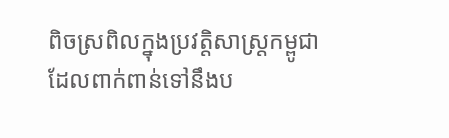ពិចស្រពិលក្នុងប្រវត្តិសាស្ត្រកម្ពូជា ដែលពាក់ពាន់ទៅនឹងប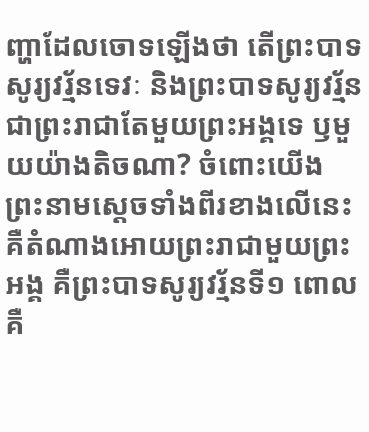ញ្ហាដែលចោទឡើងថា តើព្រះបាទសូរ្យវរ្ម័នទេវៈ និងព្រះបាទសូរ្យវរ្ម័ន ជាព្រះរាជាតែមួយព្រះអង្គទេ ឫមួយយ៉ាងតិចណា? ចំពោះយើង ព្រះនាមស្តេចទាំងពីរខាងលើនេះ គឺតំណាងអោយព្រះរាជាមួយព្រះអង្គ គឺព្រះបាទសូរ្យវរ្ម័នទី១ ពោលគឺ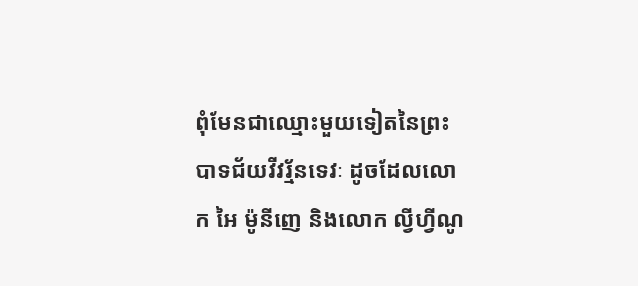ពុំមែនជាឈ្មោះមួយទៀតនៃព្រះបាទជ័យវីវរ្ម័នទេវៈ ដូចដែលលោក អៃ ម៉ូនីញេ និងលោក ល្វីហ្វីណូ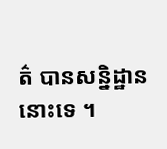ត៌ បានសន្និដ្ឋាននោះទេ ។